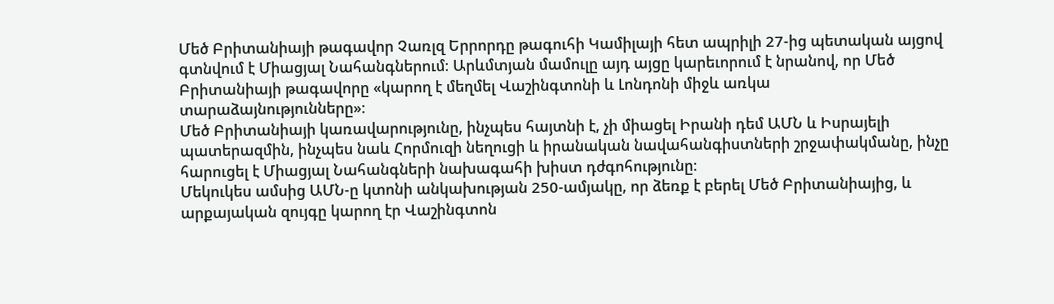Մեծ Բրիտանիայի թագավոր Չառլզ Երրորդը թագուհի Կամիլայի հետ ապրիլի 27-ից պետական այցով գտնվում է Միացյալ Նահանգներում։ Արևմտյան մամուլը այդ այցը կարեւորում է նրանով, որ Մեծ Բրիտանիայի թագավորը «կարող է մեղմել Վաշինգտոնի և Լոնդոնի միջև առկա տարաձայնությունները»։
Մեծ Բրիտանիայի կառավարությունը, ինչպես հայտնի է, չի միացել Իրանի դեմ ԱՄՆ և Իսրայելի պատերազմին, ինչպես նաև Հորմուզի նեղուցի և իրանական նավահանգիստների շրջափակմանը, ինչը հարուցել է Միացյալ Նահանգների նախագահի խիստ դժգոհությունը։
Մեկուկես ամսից ԱՄՆ-ը կտոնի անկախության 250-ամյակը, որ ձեռք է բերել Մեծ Բրիտանիայից, և արքայական զույգը կարող էր Վաշինգտոն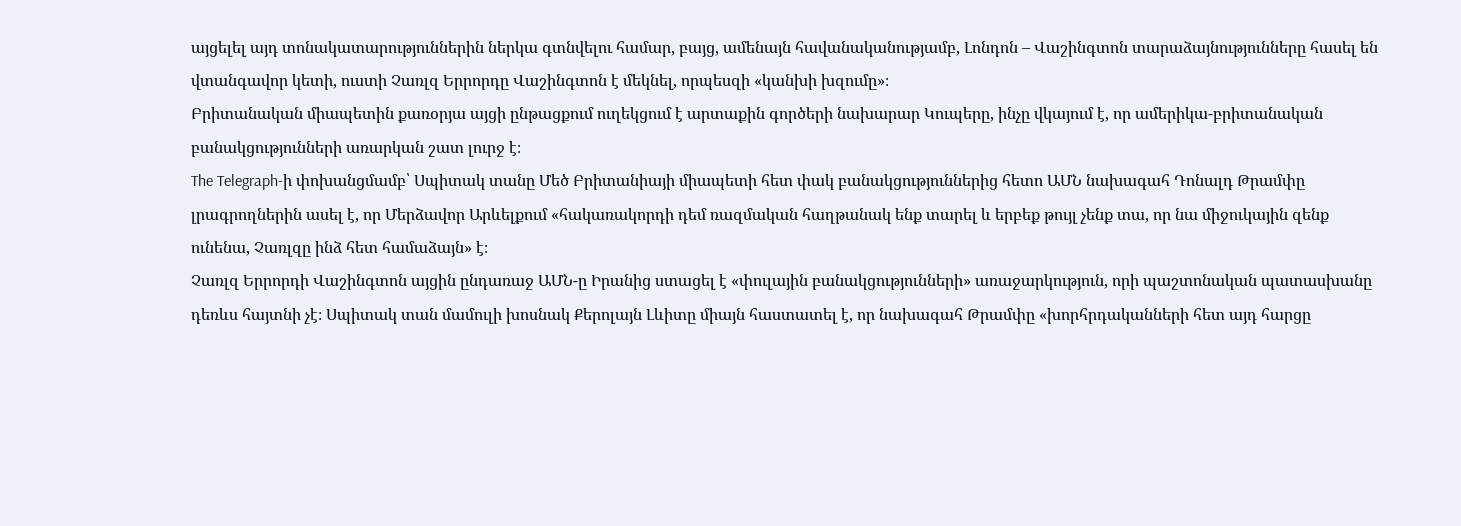այցելել այդ տոնակատարություններին ներկա գտնվելու համար, բայց, ամենայն հավանականությամբ, Լոնդոն – Վաշինգտոն տարաձայնությունները հասել են վտանգավոր կետի, ուստի Չառլզ Երրորդը Վաշինգտոն է մեկնել, որպեսզի «կանխի խզումը»։
Բրիտանական միապետին քառօրյա այցի ընթացքում ուղեկցում է արտաքին գործերի նախարար Կուպերը, ինչը վկայում է, որ ամերիկա-բրիտանական բանակցությունների առարկան շատ լուրջ է։
The Telegraph-ի փոխանցմամբ՝ Սպիտակ տանը Մեծ Բրիտանիայի միապետի հետ փակ բանակցություններից հետո ԱՄՆ նախագահ Դոնալդ Թրամփը լրագրողներին ասել է, որ Մերձավոր Արևելքում «հակառակորդի դեմ ռազմական հաղթանակ ենք տարել և երբեք թույլ չենք տա, որ նա միջուկային զենք ունենա, Չառլզը ինձ հետ համաձայն» է։
Չառլզ Երրորդի Վաշինգտոն այցին ընդառաջ ԱՄՆ-ը Իրանից ստացել է «փուլային բանակցությունների» առաջարկություն, որի պաշտոնական պատասխանը դեռևս հայտնի չէ։ Սպիտակ տան մամուլի խոսնակ Քերոլայն Լևիտը միայն հաստատել է, որ նախագահ Թրամփը «խորհրդականների հետ այդ հարցը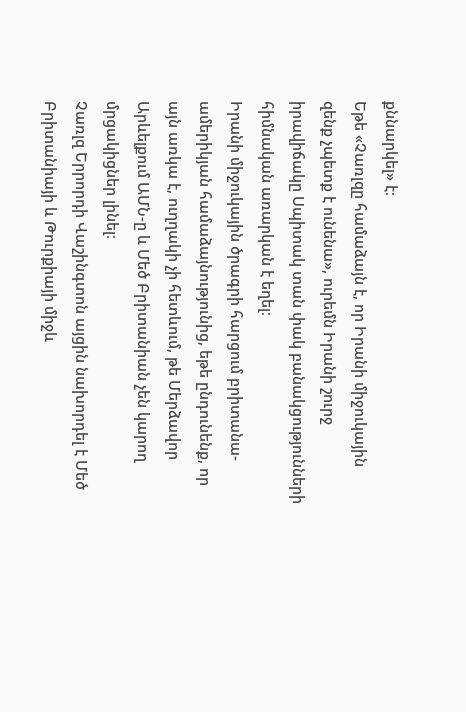քննարկել» է։
Եթե «Չառլզը համաձայն է, որ Իրանի միջուկային զենք չպետք է ունենա», ուրեմն Իրանի շուրջ իրավիճակը Սպիտակ տան փակ բանակցությունների հիմնական առարկան է եղել։
Իրանի միջուկային ծրագրի հարցում բրիտանա-ամերիկյան համաձայնությունից, եթե ընդունենք, որ այն առկա է, ուղղակի չի հետևում, թե Մերձավոր Արևելքում ԱՄՆ-ը և Մեծ Բրիտանիան չեն կարող մրցակիցներ լինել։
Չառլզ Երրորդի Վաշինգտոն այցին նախորդել է Մեծ Բրիտանիայի և Թուրքիայի միջև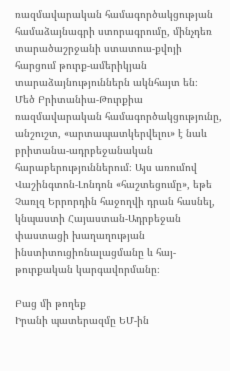ռազմավարական համագործակցության համաձայնագրի ստորագրումը, մինչդեռ տարածաշրջանի ստատուս-քվոյի հարցում թուրք-ամերիկյան տարաձայնություններն ակնհայտ են։
Մեծ Բրիտանիա-Թուրքիա ռազմավարական համագործակցությունը, անշուշտ, «արտապատկերվելու» է նաև բրիտանա-ադրբեջանական հարաբերություններում։ Այս առումով Վաշինգտոն-Լոնդոն «հաշտեցումը», եթե Չառլզ Երրորդին հաջողվի դրան հասնել, կնպաստի Հայաստան-Ադրբեջան փաստացի խաղաղության ինստիտուցիոնալացմանը և հայ-թուրքական կարգավորմանը։

Բաց մի թողեք
Իրանի պատերազմը ԵՄ-ին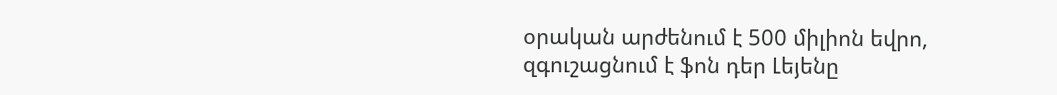օրական արժենում է 500 միլիոն եվրո, զգուշացնում է ֆոն դեր Լեյենը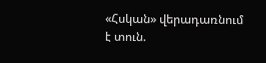«Հսկան» վերադառնում է տուն.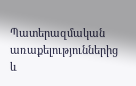Պատերազմական առաքելություններից և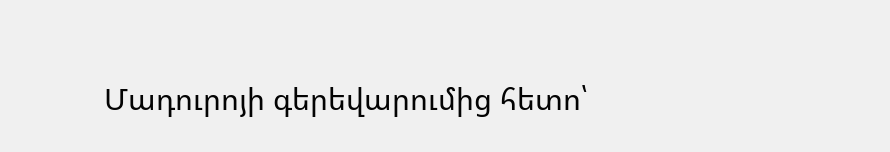Մադուրոյի գերեվարումից հետո՝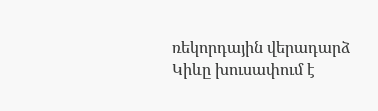ռեկորդային վերադարձ
Կիևը խուսափում է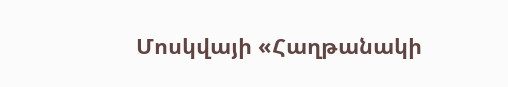Մոսկվայի «Հաղթանակի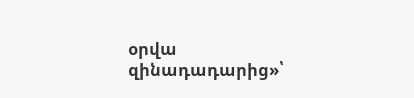օրվա զինադադարից»՝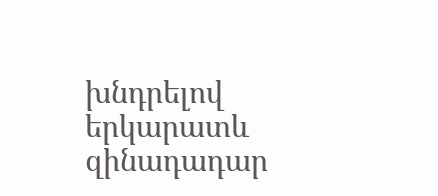խնդրելով երկարատև զինադադար